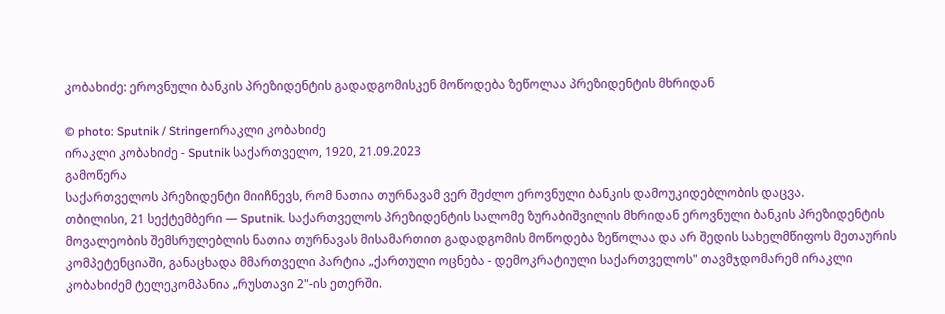კობახიძე: ეროვნული ბანკის პრეზიდენტის გადადგომისკენ მოწოდება ზეწოლაა პრეზიდენტის მხრიდან

© photo: Sputnik / Stringerირაკლი კობახიძე
ირაკლი კობახიძე - Sputnik საქართველო, 1920, 21.09.2023
გამოწერა
საქართველოს პრეზიდენტი მიიჩნევს, რომ ნათია თურნავამ ვერ შეძლო ეროვნული ბანკის დამოუკიდებლობის დაცვა.
თბილისი, 21 სექტემბერი — Sputnik. საქართველოს პრეზიდენტის სალომე ზურაბიშვილის მხრიდან ეროვნული ბანკის პრეზიდენტის მოვალეობის შემსრულებლის ნათია თურნავას მისამართით გადადგომის მოწოდება ზეწოლაა და არ შედის სახელმწიფოს მეთაურის კომპეტენციაში, განაცხადა მმართველი პარტია „ქართული ოცნება - დემოკრატიული საქართველოს" თავმჯდომარემ ირაკლი კობახიძემ ტელეკომპანია „რუსთავი 2"-ის ეთერში.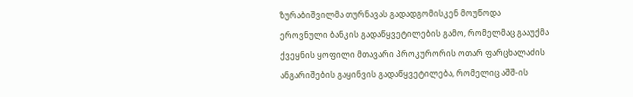ზურაბიშვილმა თურნავას გადადგომისკენ მოუწოდა ეროვნული ბანკის გადაწყვეტილების გამო, რომელმაც გააუქმა ქვეყნის ყოფილი მთავარი პროკურორის ოთარ ფარცხალაძის ანგარიშების გაყინვის გადაწყვეტილება, რომელიც აშშ-ის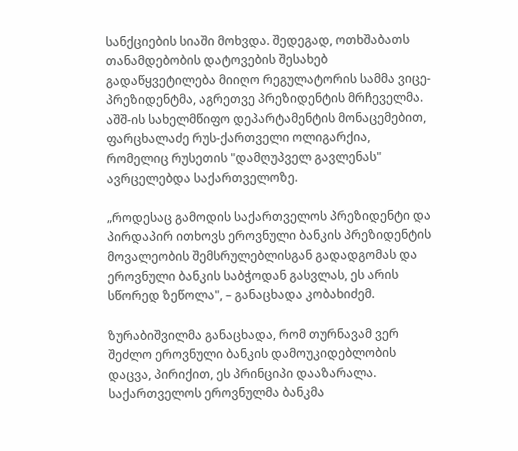სანქციების სიაში მოხვდა. შედეგად, ოთხშაბათს თანამდებობის დატოვების შესახებ გადაწყვეტილება მიიღო რეგულატორის სამმა ვიცე-პრეზიდენტმა, აგრეთვე პრეზიდენტის მრჩეველმა. აშშ-ის სახელმწიფო დეპარტამენტის მონაცემებით, ფარცხალაძე რუს-ქართველი ოლიგარქია, რომელიც რუსეთის "დამღუპველ გავლენას" ავრცელებდა საქართველოზე.

„როდესაც გამოდის საქართველოს პრეზიდენტი და პირდაპირ ითხოვს ეროვნული ბანკის პრეზიდენტის მოვალეობის შემსრულებლისგან გადადგომას და ეროვნული ბანკის საბჭოდან გასვლას, ეს არის სწორედ ზეწოლა", – განაცხადა კობახიძემ.

ზურაბიშვილმა განაცხადა, რომ თურნავამ ვერ შეძლო ეროვნული ბანკის დამოუკიდებლობის დაცვა, პირიქით, ეს პრინციპი დააზარალა.
საქართველოს ეროვნულმა ბანკმა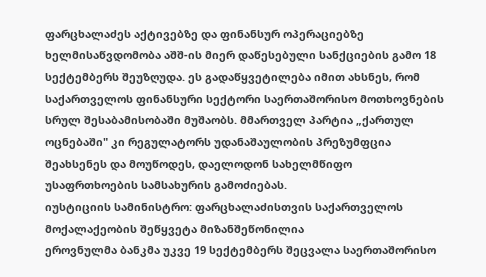ფარცხალაძეს აქტივებზე და ფინანსურ ოპერაციებზე ხელმისაწვდომობა აშშ-ის მიერ დაწესებული სანქციების გამო 18 სექტემბერს შეუზღუდა. ეს გადაწყვეტილება იმით ახსნეს, რომ საქართველოს ფინანსური სექტორი საერთაშორისო მოთხოვნების სრულ შესაბამისობაში მუშაობს. მმართველ პარტია „ქართულ ოცნებაში" კი რეგულატორს უდანაშაულობის პრეზუმფცია შეახსენეს და მოუწოდეს, დაელოდონ სახელმწიფო უსაფრთხოების სამსახურის გამოძიებას.
იუსტიციის სამინისტრო: ფარცხალაძისთვის საქართველოს მოქალაქეობის შეწყვეტა მიზანშეწონილია
ეროვნულმა ბანკმა უკვე 19 სექტემბერს შეცვალა საერთაშორისო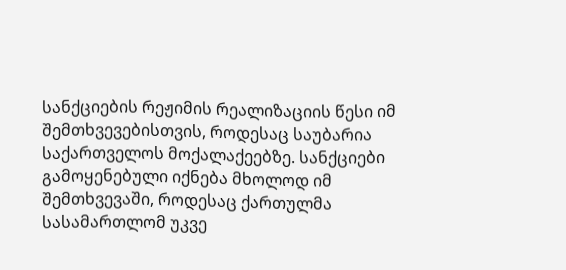სანქციების რეჟიმის რეალიზაციის წესი იმ შემთხვევებისთვის, როდესაც საუბარია საქართველოს მოქალაქეებზე. სანქციები გამოყენებული იქნება მხოლოდ იმ შემთხვევაში, როდესაც ქართულმა სასამართლომ უკვე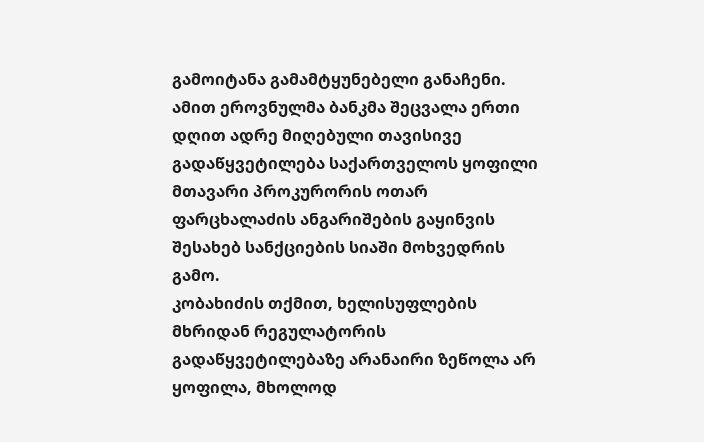გამოიტანა გამამტყუნებელი განაჩენი. ამით ეროვნულმა ბანკმა შეცვალა ერთი დღით ადრე მიღებული თავისივე გადაწყვეტილება საქართველოს ყოფილი მთავარი პროკურორის ოთარ ფარცხალაძის ანგარიშების გაყინვის შესახებ სანქციების სიაში მოხვედრის გამო.
კობახიძის თქმით, ხელისუფლების მხრიდან რეგულატორის გადაწყვეტილებაზე არანაირი ზეწოლა არ ყოფილა, მხოლოდ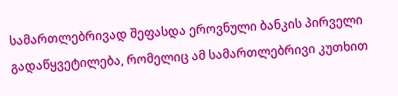სამართლებრივად შეფასდა ეროვნული ბანკის პირველი გადაწყვეტილება, რომელიც ამ სამართლებრივი კუთხით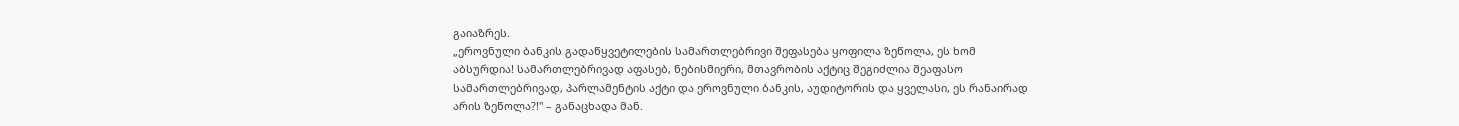გაიაზრეს.
„ეროვნული ბანკის გადაწყვეტილების სამართლებრივი შეფასება ყოფილა ზეწოლა, ეს ხომ აბსურდია! სამართლებრივად აფასებ, ნებისმიერი, მთავრობის აქტიც შეგიძლია შეაფასო სამართლებრივად, პარლამენტის აქტი და ეროვნული ბანკის, აუდიტორის და ყველასი, ეს რანაირად არის ზეწოლა?!" – განაცხადა მან.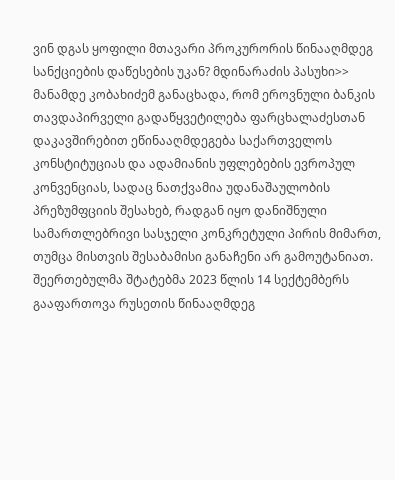ვინ დგას ყოფილი მთავარი პროკურორის წინააღმდეგ სანქციების დაწესების უკან? მდინარაძის პასუხი>>
მანამდე კობახიძემ განაცხადა, რომ ეროვნული ბანკის თავდაპირველი გადაწყვეტილება ფარცხალაძესთან დაკავშირებით ეწინააღმდეგება საქართველოს კონსტიტუციას და ადამიანის უფლებების ევროპულ კონვენციას, სადაც ნათქვამია უდანაშაულობის პრეზუმფციის შესახებ, რადგან იყო დანიშნული სამართლებრივი სასჯელი კონკრეტული პირის მიმართ, თუმცა მისთვის შესაბამისი განაჩენი არ გამოუტანიათ.
შეერთებულმა შტატებმა 2023 წლის 14 სექტემბერს გააფართოვა რუსეთის წინააღმდეგ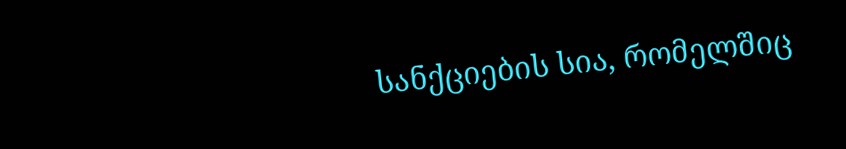სანქციების სია, რომელშიც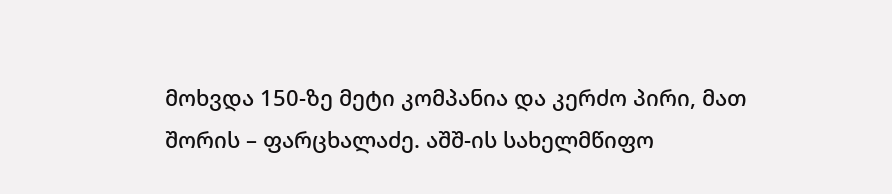მოხვდა 150-ზე მეტი კომპანია და კერძო პირი, მათ შორის – ფარცხალაძე. აშშ-ის სახელმწიფო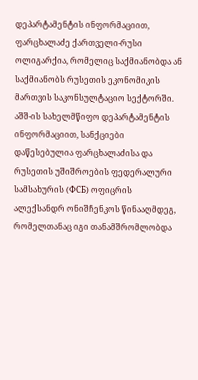დეპარტამენტის ინფორმაციით, ფარცხალაძე ქართველი-რუსი ოლიგარქია, რომელიც საქმიანობდა ან საქმიანობს რუსეთის ეკონომიკის მართვის საკონსულტაციო სექტორში.
აშშ-ის სახელმწიფო დეპარტამენტის ინფორმაციით, სანქციები დაწესებულია ფარცხალაძისა და რუსეთის უშიშროების ფედერალური სამსახურის (ФСБ) ოფიცრის ალექსანდრ ონიშჩენკოს წინააღმდეგ, რომელთანაც იგი თანამშრომლობდა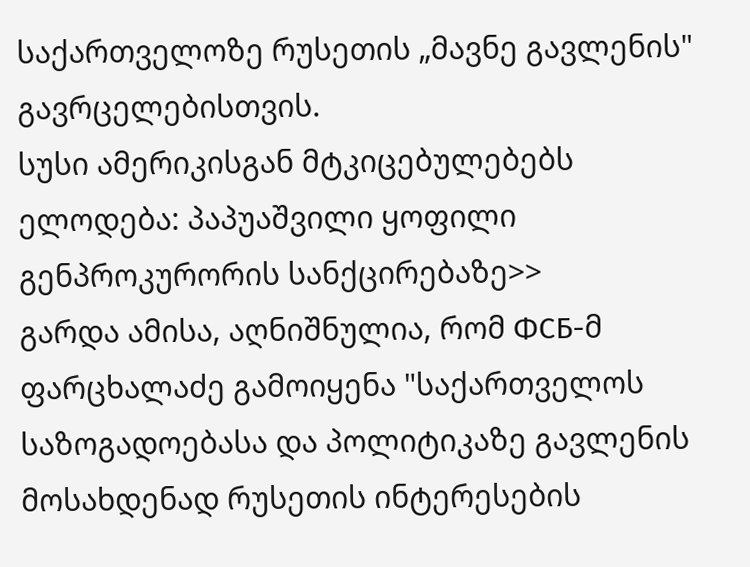საქართველოზე რუსეთის „მავნე გავლენის" გავრცელებისთვის.
სუსი ამერიკისგან მტკიცებულებებს ელოდება: პაპუაშვილი ყოფილი გენპროკურორის სანქცირებაზე>>
გარდა ამისა, აღნიშნულია, რომ ФСБ-მ ფარცხალაძე გამოიყენა "საქართველოს საზოგადოებასა და პოლიტიკაზე გავლენის მოსახდენად რუსეთის ინტერესების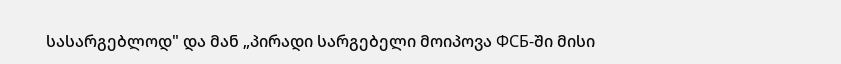სასარგებლოდ" და მან „პირადი სარგებელი მოიპოვა ФСБ-ში მისი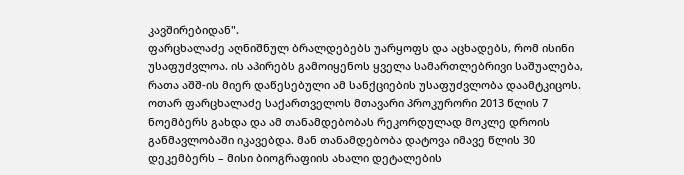კავშირებიდან".
ფარცხალაძე აღნიშნულ ბრალდებებს უარყოფს და აცხადებს, რომ ისინი უსაფუძვლოა. ის აპირებს გამოიყენოს ყველა სამართლებრივი საშუალება, რათა აშშ-ის მიერ დაწესებული ამ სანქციების უსაფუძვლობა დაამტკიცოს.
ოთარ ფარცხალაძე საქართველოს მთავარი პროკურორი 2013 წლის 7 ნოემბერს გახდა და ამ თანამდებობას რეკორდულად მოკლე დროის განმავლობაში იკავებდა. მან თანამდებობა დატოვა იმავე წლის 30 დეკემბერს – მისი ბიოგრაფიის ახალი დეტალების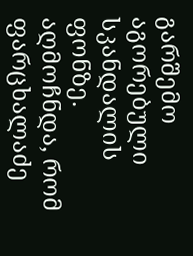გარშემო აგორებული სკანდალის ფონზე. აღმოჩნდა, რომ ფარცხალაძე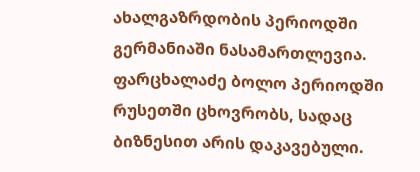ახალგაზრდობის პერიოდში გერმანიაში ნასამართლევია.
ფარცხალაძე ბოლო პერიოდში რუსეთში ცხოვრობს, სადაც ბიზნესით არის დაკავებული.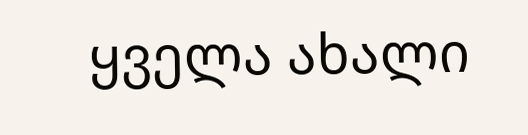ყველა ახალი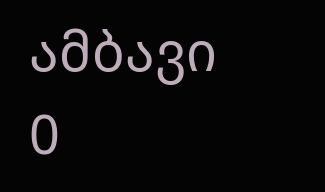ამბავი
0